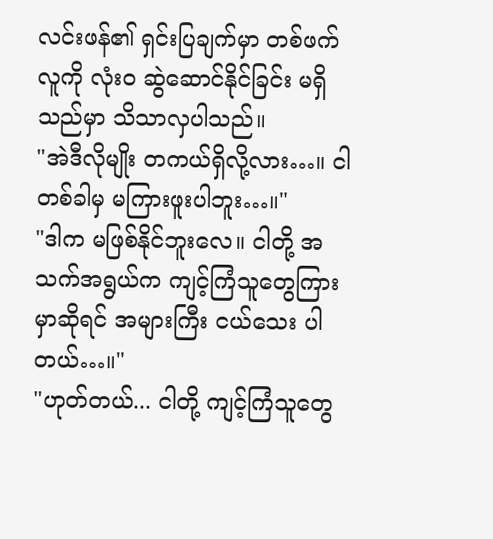လင်းဖန်၏ ရှင်းပြချက်မှာ တစ်ဖက်လူကို လုံးဝ ဆွဲဆောင်နိုင်ခြင်း မရှိသည်မှာ သိသာလှပါသည်။
"အဲဒီလိုမျိုး တကယ်ရှိလို့လား…။ ငါ တစ်ခါမှ မကြားဖူးပါဘူး…။"
"ဒါက မဖြစ်နိုင်ဘူးလေ။ ငါတို့ အသက်အရွယ်က ကျင့်ကြံသူတွေကြားမှာဆိုရင် အများကြီး ငယ်သေး ပါတယ်…။"
"ဟုတ်တယ်... ငါတို့ ကျင့်ကြံသူတွေ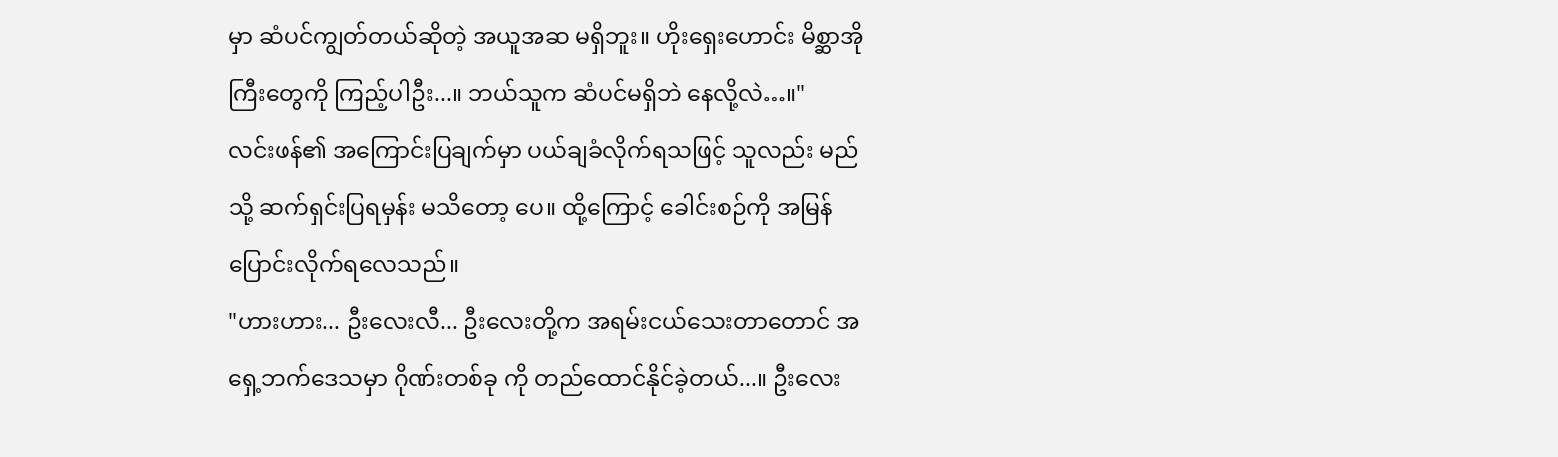မှာ ဆံပင်ကျွတ်တယ်ဆိုတဲ့ အယူအဆ မရှိဘူး။ ဟိုးရှေးဟောင်း မိစ္ဆာအိုကြီးတွေကို ကြည့်ပါဦး...။ ဘယ်သူက ဆံပင်မရှိဘဲ နေလို့လဲ…။"
လင်းဖန်၏ အကြောင်းပြချက်မှာ ပယ်ချခံလိုက်ရသဖြင့် သူလည်း မည်သို့ ဆက်ရှင်းပြရမှန်း မသိတော့ ပေ။ ထို့ကြောင့် ခေါင်းစဉ်ကို အမြန် ပြောင်းလိုက်ရလေသည်။
"ဟားဟား... ဦးလေးလီ... ဦးလေးတို့က အရမ်းငယ်သေးတာတောင် အရှေ့ဘက်ဒေသမှာ ဂိုဏ်းတစ်ခု ကို တည်ထောင်နိုင်ခဲ့တယ်...။ ဦးလေး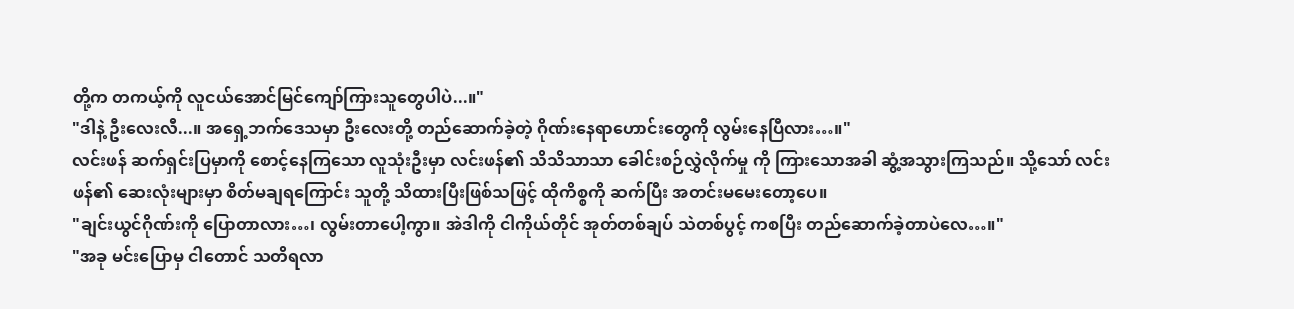တို့က တကယ့်ကို လူငယ်အောင်မြင်ကျော်ကြားသူတွေပါပဲ...။"
"ဒါနဲ့ ဦးလေးလီ...။ အရှေ့ဘက်ဒေသမှာ ဦးလေးတို့ တည်ဆောက်ခဲ့တဲ့ ဂိုဏ်းနေရာဟောင်းတွေကို လွမ်းနေပြီလား…။"
လင်းဖန် ဆက်ရှင်းပြမှာကို စောင့်နေကြသော လူသုံးဦးမှာ လင်းဖန်၏ သိသိသာသာ ခေါင်းစဉ်လွှဲလိုက်မှု ကို ကြားသောအခါ ဆွံ့အသွားကြသည်။ သို့သော် လင်းဖန်၏ ဆေးလုံးများမှာ စိတ်မချရကြောင်း သူတို့ သိထားပြီးဖြစ်သဖြင့် ထိုကိစ္စကို ဆက်ပြီး အတင်းမမေးတော့ပေ။
"ချင်းယွင်ဂိုဏ်းကို ပြောတာလား…၊ လွမ်းတာပေါ့ကွာ။ အဲဒါကို ငါကိုယ်တိုင် အုတ်တစ်ချပ် သဲတစ်ပွင့် ကစပြီး တည်ဆောက်ခဲ့တာပဲလေ…။"
"အခု မင်းပြောမှ ငါတောင် သတိရလာ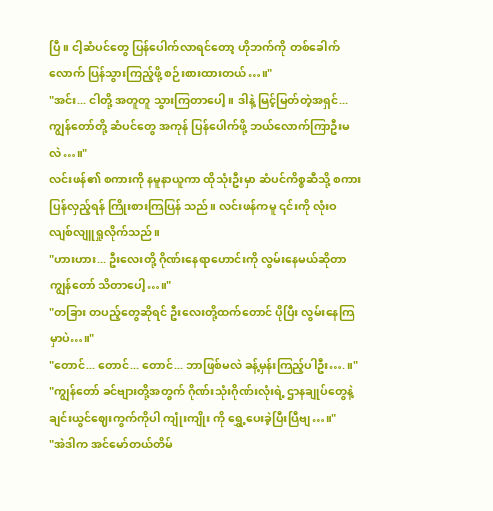ပြီ။ ငါ့ဆံပင်တွေ ပြန်ပေါက်လာရင်တော့ ဟိုဘက်ကို တစ်ခေါက် လောက် ပြန်သွားကြည့်ဖို့ စဉ်းစားထားတယ်…။"
"အင်း... ငါတို့ အတူတူ သွားကြတာပေါ့။ ဒါနဲ့ မြင့်မြတ်တဲ့အရှင်... ကျွန်တော်တို့ ဆံပင်တွေ အကုန် ပြန်ပေါက်ဖို့ ဘယ်လောက်ကြာဦးမလဲ…။"
လင်းဖန်၏ စကားကို နမူနာယူကာ ထိုသုံးဦးမှာ ဆံပင်ကိစ္စဆီသို့ စကားပြန်လှည့်ရန် ကြိုးစားကြပြန် သည်။ လင်းဖန်ကမူ ၎င်းကို လုံးဝ လျစ်လျူရှုလိုက်သည်။
"ဟားဟား... ဦးလေးတို့ ဂိုဏ်းနေရာဟောင်းကို လွမ်းနေမယ်ဆိုတာ ကျွန်တော် သိတာပေါ့…။"
"တခြား တပည့်တွေဆိုရင် ဦးလေးတို့ထက်တောင် ပိုပြီး လွမ်းနေကြမှာပဲ…။"
"တောင်... တောင်... တောင်... ဘာဖြစ်မလဲ ခန့်မှန်းကြည့်ပါဦး….။"
"ကျွန်တော် ခင်ဗျားတို့အတွက် ဂိုဏ်းသုံးဂိုဏ်းလုံးရဲ့ ဌာနချုပ်တွေနဲ့ ချင်းယွင်ဈေးကွက်ကိုပါ ကျုံးကျိုး ကို ရွှေ့ပေးခဲ့ပြီးပြီဗျ…။"
"အဲဒါက အင်မော်တယ်တိမ်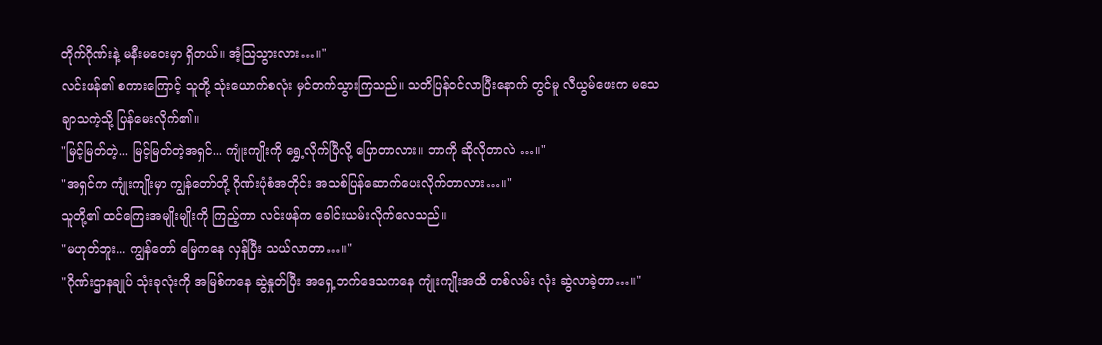တိုက်ဂိုဏ်းနဲ့ မနီးမဝေးမှာ ရှိတယ်။ အံ့သြသွားလား…။"
လင်းဖန်၏ စကားကြောင့် သူတို့ သုံးယောက်စလုံး မှင်တက်သွားကြသည်။ သတိပြန်ဝင်လာပြီးနောက် တွင်မူ လီယွမ်ဖေးက မသေချာသကဲ့သို့ ပြန်မေးလိုက်၏။
"မြင့်မြတ်တဲ့... မြင့်မြတ်တဲ့အရှင်... ကျုံးကျိုးကို ရွှေ့လိုက်ပြီလို့ ပြောတာလား။ ဘာကို ဆိုလိုတာလဲ …။"
"အရှင်က ကျုံးကျိုးမှာ ကျွန်တော်တို့ ဂိုဏ်းပုံစံအတိုင်း အသစ်ပြန်ဆောက်ပေးလိုက်တာလား…။"
သူတို့၏ ထင်ကြေးအမျိုးမျိုးကို ကြည့်ကာ လင်းဖန်က ခေါင်းယမ်းလိုက်လေသည်။
"မဟုတ်ဘူး... ကျွန်တော် မြေကနေ လှန်ပြီး သယ်လာတာ…။"
"ဂိုဏ်းဌာနချုပ် သုံးခုလုံးကို အမြစ်ကနေ ဆွဲနှုတ်ပြီး အရှေ့ဘက်ဒေသကနေ ကျုံးကျိုးအထိ တစ်လမ်း လုံး ဆွဲလာခဲ့တာ…။"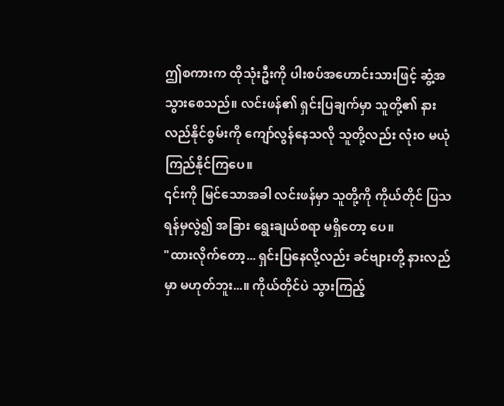ဤစကားက ထိုသုံးဦးကို ပါးစပ်အဟောင်းသားဖြင့် ဆွံ့အသွားစေသည်။ လင်းဖန်၏ ရှင်းပြချက်မှာ သူတို့၏ နားလည်နိုင်စွမ်းကို ကျော်လွန်နေသလို သူတို့လည်း လုံးဝ မယုံကြည်နိုင်ကြပေ။
၎င်းကို မြင်သောအခါ လင်းဖန်မှာ သူတို့ကို ကိုယ်တိုင် ပြသရန်မှလွဲ၍ အခြား ရွေးချယ်စရာ မရှိတော့ ပေ။
"ထားလိုက်တော့... ရှင်းပြနေလို့လည်း ခင်ဗျားတို့ နားလည်မှာ မဟုတ်ဘူး...။ ကိုယ်တိုင်ပဲ သွားကြည့်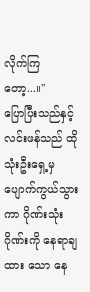လိုက်ကြတော့...။"
ပြောပြီးသည်နှင့် လင်းဖန်သည် ထိုသုံးဦးရှေ့မှ ပျောက်ကွယ်သွားကာ ဂိုဏ်းသုံးဂိုဏ်းကို နေရာချထား သော နေ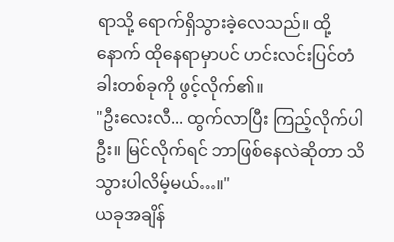ရာသို့ ရောက်ရှိသွားခဲ့လေသည်။ ထို့နောက် ထိုနေရာမှာပင် ဟင်းလင်းပြင်တံခါးတစ်ခုကို ဖွင့်လိုက်၏။
"ဦးလေးလီ... ထွက်လာပြီး ကြည့်လိုက်ပါဦး။ မြင်လိုက်ရင် ဘာဖြစ်နေလဲဆိုတာ သိသွားပါလိမ့်မယ်…။"
ယခုအချိန်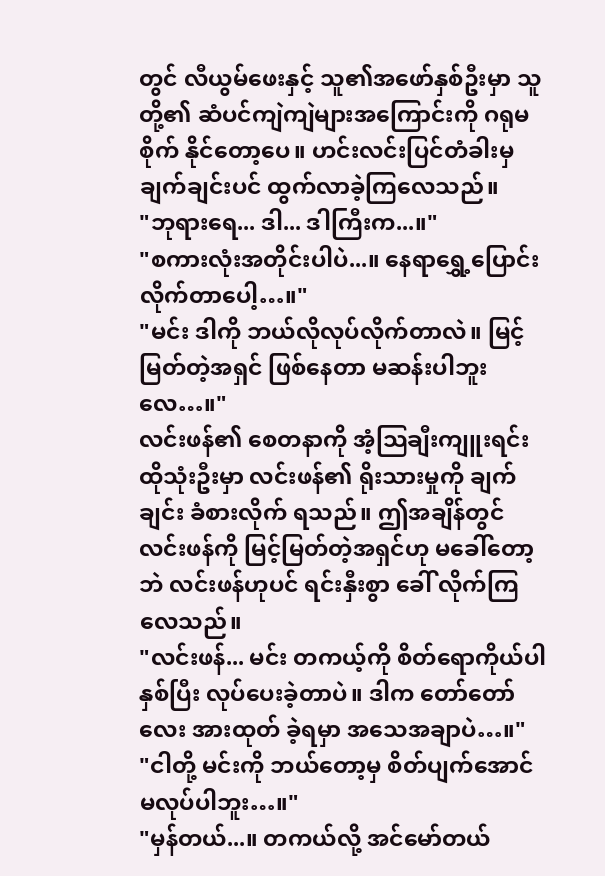တွင် လီယွမ်ဖေးနှင့် သူ၏အဖော်နှစ်ဦးမှာ သူတို့၏ ဆံပင်ကျဲကျဲများအကြောင်းကို ဂရုမစိုက် နိုင်တော့ပေ။ ဟင်းလင်းပြင်တံခါးမှ ချက်ချင်းပင် ထွက်လာခဲ့ကြလေသည်။
"ဘုရားရေ... ဒါ... ဒါကြီးက...။"
"စကားလုံးအတိုင်းပါပဲ...။ နေရာရွှေ့ပြောင်းလိုက်တာပေါ့…။"
"မင်း ဒါကို ဘယ်လိုလုပ်လိုက်တာလဲ။ မြင့်မြတ်တဲ့အရှင် ဖြစ်နေတာ မဆန်းပါဘူးလေ…။"
လင်းဖန်၏ စေတနာကို အံ့သြချီးကျူးရင်း ထိုသုံးဦးမှာ လင်းဖန်၏ ရိုးသားမှုကို ချက်ချင်း ခံစားလိုက် ရသည်။ ဤအချိန်တွင် လင်းဖန်ကို မြင့်မြတ်တဲ့အရှင်ဟု မခေါ်တော့ဘဲ လင်းဖန်ဟုပင် ရင်းနှီးစွာ ခေါ် လိုက်ကြလေသည်။
"လင်းဖန်... မင်း တကယ့်ကို စိတ်ရောကိုယ်ပါ နှစ်ပြီး လုပ်ပေးခဲ့တာပဲ။ ဒါက တော်တော်လေး အားထုတ် ခဲ့ရမှာ အသေအချာပဲ…။"
"ငါတို့ မင်းကို ဘယ်တော့မှ စိတ်ပျက်အောင် မလုပ်ပါဘူး…။"
"မှန်တယ်...။ တကယ်လို့ အင်မော်တယ်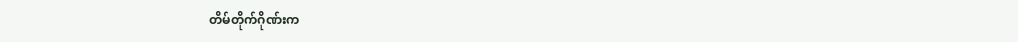တိမ်တိုက်ဂိုဏ်းက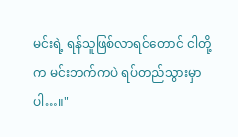မင်းရဲ့ ရန်သူဖြစ်လာရင်တောင် ငါတို့က မင်းဘက်ကပဲ ရပ်တည်သွားမှာပါ…။"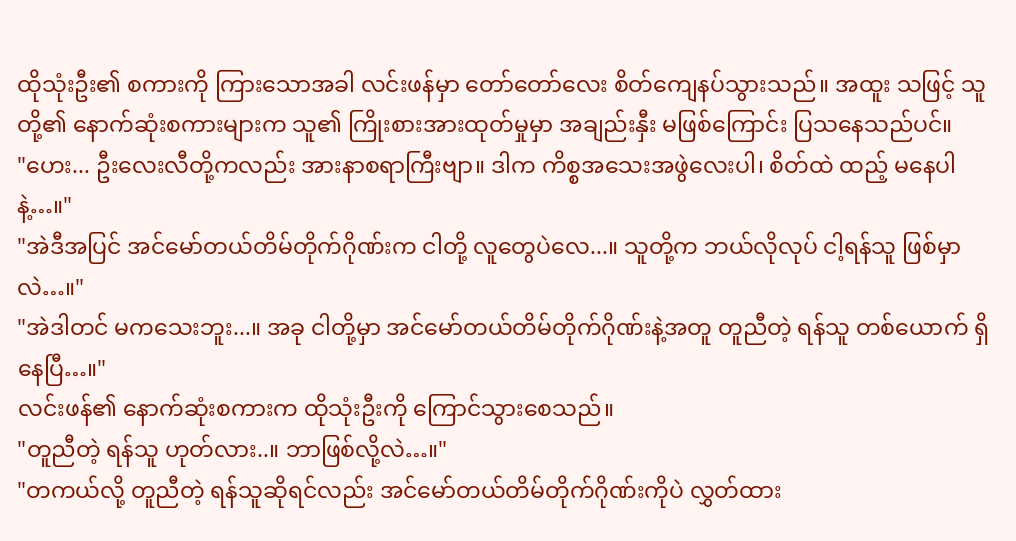ထိုသုံးဦး၏ စကားကို ကြားသောအခါ လင်းဖန်မှာ တော်တော်လေး စိတ်ကျေနပ်သွားသည်။ အထူး သဖြင့် သူတို့၏ နောက်ဆုံးစကားများက သူ၏ ကြိုးစားအားထုတ်မှုမှာ အချည်းနှီး မဖြစ်ကြောင်း ပြသနေသည်ပင်။
"ဟေး... ဦးလေးလီတို့ကလည်း အားနာစရာကြီးဗျာ။ ဒါက ကိစ္စအသေးအဖွဲလေးပါ၊ စိတ်ထဲ ထည့် မနေပါနဲ့…။"
"အဲဒီအပြင် အင်မော်တယ်တိမ်တိုက်ဂိုဏ်းက ငါတို့ လူတွေပဲလေ...။ သူတို့က ဘယ်လိုလုပ် ငါ့ရန်သူ ဖြစ်မှာလဲ…။"
"အဲဒါတင် မကသေးဘူး...။ အခု ငါတို့မှာ အင်မော်တယ်တိမ်တိုက်ဂိုဏ်းနဲ့အတူ တူညီတဲ့ ရန်သူ တစ်ယောက် ရှိနေပြီ…။"
လင်းဖန်၏ နောက်ဆုံးစကားက ထိုသုံးဦးကို ကြောင်သွားစေသည်။
"တူညီတဲ့ ရန်သူ ဟုတ်လား..။ ဘာဖြစ်လို့လဲ…။"
"တကယ်လို့ တူညီတဲ့ ရန်သူဆိုရင်လည်း အင်မော်တယ်တိမ်တိုက်ဂိုဏ်းကိုပဲ လွှတ်ထား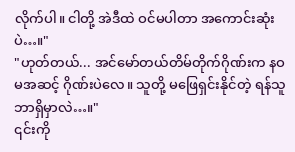လိုက်ပါ။ ငါတို့ အဲဒီထဲ ဝင်မပါတာ အကောင်းဆုံးပဲ…။"
"ဟုတ်တယ်... အင်မော်တယ်တိမ်တိုက်ဂိုဏ်းက နဝမအဆင့် ဂိုဏ်းပဲလေ။ သူတို့ မဖြေရှင်းနိုင်တဲ့ ရန်သူ ဘာရှိမှာလဲ…။"
၎င်းကို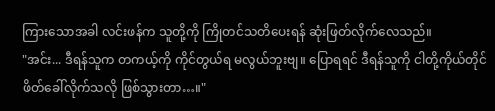ကြားသောအခါ လင်းဖန်က သူတို့ကို ကြိုတင်သတိပေးရန် ဆုံးဖြတ်လိုက်လေသည်။
"အင်း... ဒီရန်သူက တကယ့်ကို ကိုင်တွယ်ရ မလွယ်ဘူးဗျ။ ပြောရရင် ဒီရန်သူကို ငါတို့ကိုယ်တိုင် ဖိတ်ခေါ်လိုက်သလို ဖြစ်သွားတာ…။"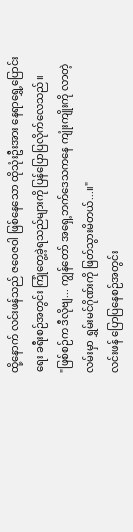ထို့နောက် လင်းဖန်သည် ဇဝေဇဝါ ဖြစ်နေသော ထိုသုံးဦးအား နေရာရွှေ့ပြောင်းရေး ခရီးစဉ်အတွင်း ကြုံတွေ့ခဲ့ရသည်များကို ပြန်ပြောပြလိုက်လေသည်။
"ဖြစ်စဉ်က ဒီလိုဗျ... ကျွန်တော် အရှေ့ဘက်ဒေသကနေ ကျုံးကျိုးကို လာတဲ့လမ်းမှာ ရွှမ်းမင်ဂိုဏ်းကို ဖြတ်သွားမိတယ်...။"
လင်းဖန် ပြောပြနေစဉ်အတွင်း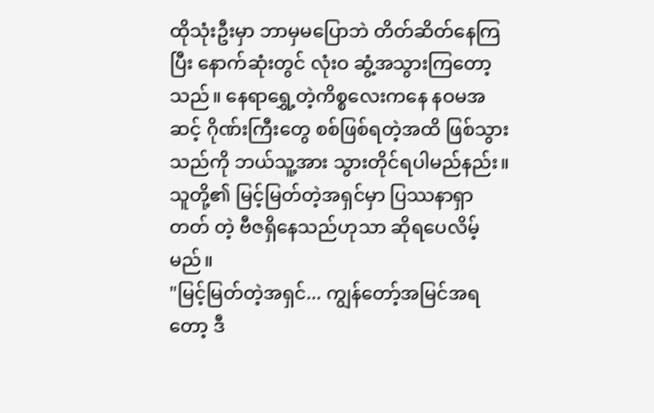ထိုသုံးဦးမှာ ဘာမှမပြောဘဲ တိတ်ဆိတ်နေကြပြီး နောက်ဆုံးတွင် လုံးဝ ဆွံ့အသွားကြတော့သည်။ နေရာရွှေ့တဲ့ကိစ္စလေးကနေ နဝမအဆင့် ဂိုဏ်းကြီးတွေ စစ်ဖြစ်ရတဲ့အထိ ဖြစ်သွားသည်ကို ဘယ်သူ့အား သွားတိုင်ရပါမည်နည်း။ သူတို့၏ မြင့်မြတ်တဲ့အရှင်မှာ ပြဿနာရှာတတ် တဲ့ ဗီဇရှိနေသည်ဟုသာ ဆိုရပေလိမ့်မည်။
"မြင့်မြတ်တဲ့အရှင်... ကျွန်တော့်အမြင်အရတော့ ဒီ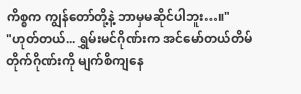ကိစ္စက ကျွန်တော်တို့နဲ့ ဘာမှမဆိုင်ပါဘူး…။"
"ဟုတ်တယ်... ရွှမ်းမင်ဂိုဏ်းက အင်မော်တယ်တိမ်တိုက်ဂိုဏ်းကို မျက်စိကျနေ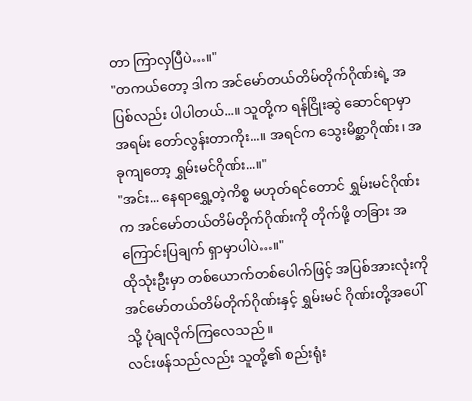တာ ကြာလှပြီပဲ…။"
"တကယ်တော့ ဒါက အင်မော်တယ်တိမ်တိုက်ဂိုဏ်းရဲ့ အပြစ်လည်း ပါပါတယ်...။ သူတို့က ရန်ငြိုးဆွဲ ဆောင်ရာမှာ အရမ်း တော်လွန်းတာကိုး...။ အရင်က သွေးမိစ္ဆာဂိုဏ်း၊ အခုကျတော့ ရွှမ်းမင်ဂိုဏ်း...။"
"အင်း... နေရာရွှေ့တဲ့ကိစ္စ မဟုတ်ရင်တောင် ရွှမ်းမင်ဂိုဏ်းက အင်မော်တယ်တိမ်တိုက်ဂိုဏ်းကို တိုက်ဖို့ တခြား အကြောင်းပြချက် ရှာမှာပါပဲ…။"
ထိုသုံးဦးမှာ တစ်ယောက်တစ်ပေါက်ဖြင့် အပြစ်အားလုံးကို အင်မော်တယ်တိမ်တိုက်ဂိုဏ်းနှင့် ရွှမ်းမင် ဂိုဏ်းတို့အပေါ်သို့ ပုံချလိုက်ကြလေသည်။
လင်းဖန်သည်လည်း သူတို့၏ စည်းရုံး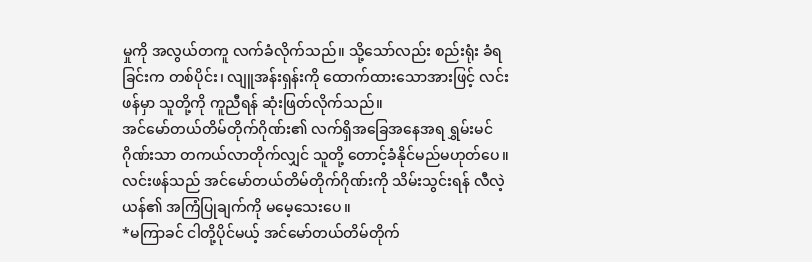မှုကို အလွယ်တကူ လက်ခံလိုက်သည်။ သို့သော်လည်း စည်းရုံး ခံရခြင်းက တစ်ပိုင်း၊ လျူအန်းရှန်းကို ထောက်ထားသောအားဖြင့် လင်းဖန်မှာ သူတို့ကို ကူညီရန် ဆုံးဖြတ်လိုက်သည်။
အင်မော်တယ်တိမ်တိုက်ဂိုဏ်း၏ လက်ရှိအခြေအနေအရ ရွှမ်းမင်ဂိုဏ်းသာ တကယ်လာတိုက်လျှင် သူတို့ တောင့်ခံနိုင်မည်မဟုတ်ပေ။ လင်းဖန်သည် အင်မော်တယ်တိမ်တိုက်ဂိုဏ်းကို သိမ်းသွင်းရန် လီလဲ့ယန်၏ အကြံပြုချက်ကို မမေ့သေးပေ။
*မကြာခင် ငါတို့ပိုင်မယ့် အင်မော်တယ်တိမ်တိုက်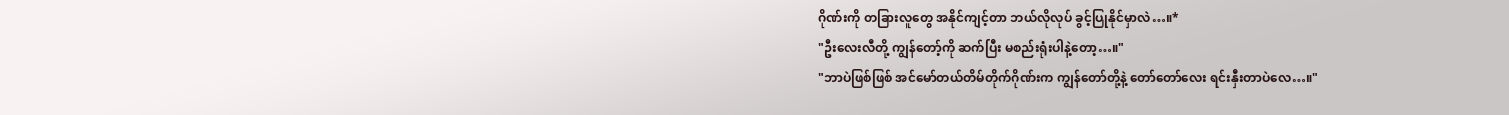ဂိုဏ်းကို တခြားလူတွေ အနိုင်ကျင့်တာ ဘယ်လိုလုပ် ခွင့်ပြုနိုင်မှာလဲ…။*
"ဦးလေးလီတို့ ကျွန်တော့်ကို ဆက်ပြီး မစည်းရုံးပါနဲ့တော့…။"
"ဘာပဲဖြစ်ဖြစ် အင်မော်တယ်တိမ်တိုက်ဂိုဏ်းက ကျွန်တော်တို့နဲ့ တော်တော်လေး ရင်းနှီးတာပဲလေ…။"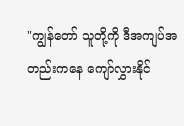"ကျွန်တော် သူတို့ကို ဒီအကျပ်အတည်းကနေ ကျော်လွှားနိုင်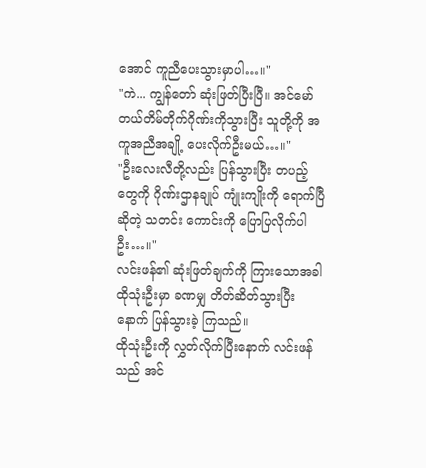အောင် ကူညီပေးသွားမှာပါ…။"
"ကဲ... ကျွန်တော် ဆုံးဖြတ်ပြီးပြီ။ အင်မော်တယ်တိမ်တိုက်ဂိုဏ်းကိုသွားပြီး သူတို့ကို အကူအညီအချို့ ပေးလိုက်ဦးမယ်…။"
"ဦးလေးလီတို့လည်း ပြန်သွားပြီး တပည့်တွေကို ဂိုဏ်းဌာနချုပ် ကျုံးကျိုးကို ရောက်ပြီဆိုတဲ့ သတင်း ကောင်းကို ပြောပြလိုက်ပါဦး…။"
လင်းဖန်၏ ဆုံးဖြတ်ချက်ကို ကြားသောအခါ ထိုသုံးဦးမှာ ခဏမျှ တိတ်ဆိတ်သွားပြီးနောက် ပြန်သွားခဲ့ ကြသည်။
ထိုသုံးဦးကို လွှတ်လိုက်ပြီးနောက် လင်းဖန်သည် အင်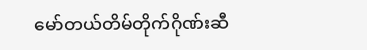မော်တယ်တိမ်တိုက်ဂိုဏ်းဆီ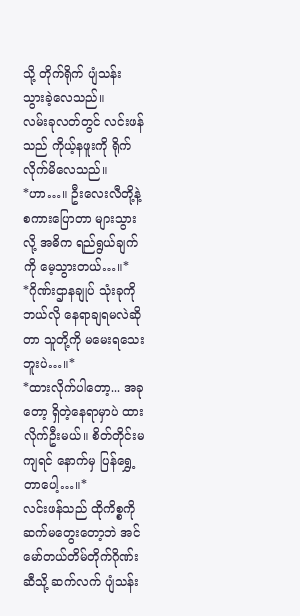သို့ တိုက်ရိုက် ပျံသန်း သွားခဲ့လေသည်။
လမ်းခုလတ်တွင် လင်းဖန်သည် ကိုယ့်နဖူးကို ရိုက်လိုက်မိလေသည်။
*ဟာ…။ ဦးလေးလီတို့နဲ့ စကားပြောတာ များသွားလို့ အဓိက ရည်ရွယ်ချက်ကို မေ့သွားတယ်…။*
*ဂိုဏ်းဌာနချုပ် သုံးခုကို ဘယ်လို နေရာချရမလဲဆိုတာ သူတို့ကို မမေးရသေးဘူးပဲ…။*
*ထားလိုက်ပါတော့... အခုတော့ ရှိတဲ့နေရာမှာပဲ ထားလိုက်ဦးမယ်။ စိတ်တိုင်းမကျရင် နောက်မှ ပြန်ရွှေ့ တာပေါ့…။*
လင်းဖန်သည် ထိုကိစ္စကို ဆက်မတွေးတော့ဘဲ အင်မော်တယ်တိမ်တိုက်ဂိုဏ်းဆီသို့ ဆက်လက် ပျံသန်း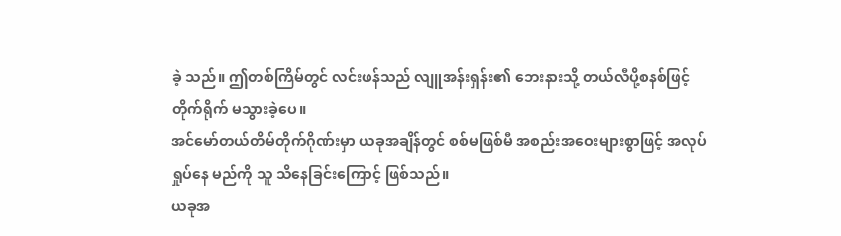ခဲ့ သည်။ ဤတစ်ကြိမ်တွင် လင်းဖန်သည် လျူအန်းရှန်း၏ ဘေးနားသို့ တယ်လီပို့စနစ်ဖြင့် တိုက်ရိုက် မသွားခဲ့ပေ။
အင်မော်တယ်တိမ်တိုက်ဂိုဏ်းမှာ ယခုအချိန်တွင် စစ်မဖြစ်မီ အစည်းအဝေးများစွာဖြင့် အလုပ်ရှုပ်နေ မည်ကို သူ သိနေခြင်းကြောင့် ဖြစ်သည်။
ယခုအ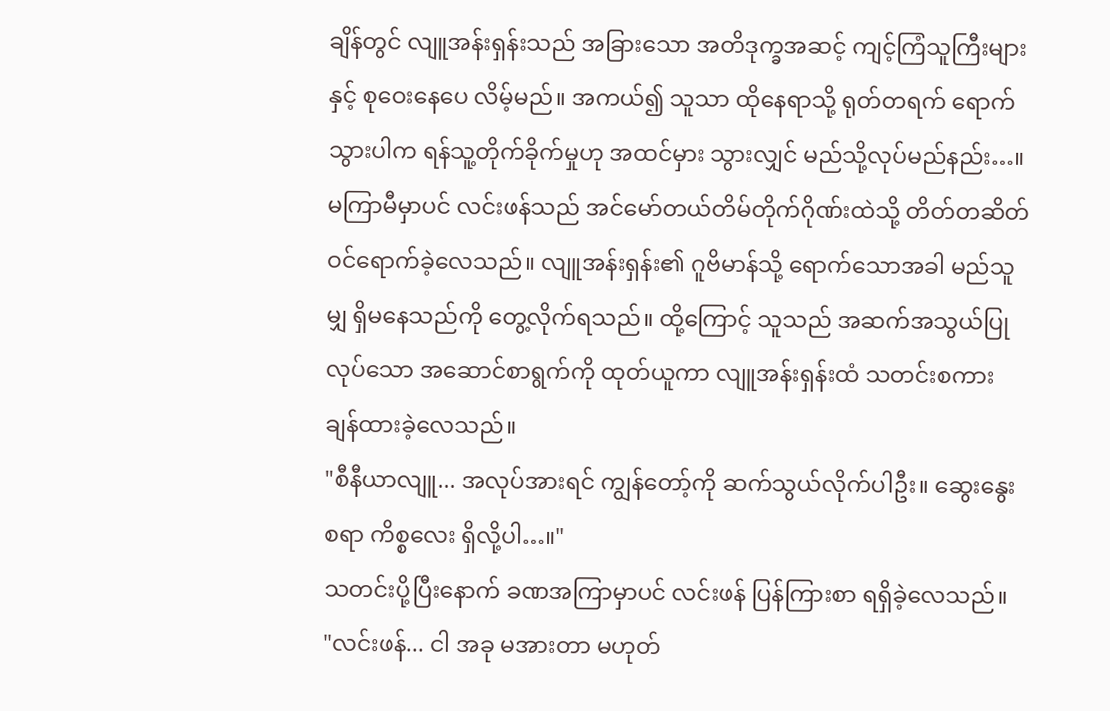ချိန်တွင် လျူအန်းရှန်းသည် အခြားသော အတိဒုက္ခအဆင့် ကျင့်ကြံသူကြီးများနှင့် စုဝေးနေပေ လိမ့်မည်။ အကယ်၍ သူသာ ထိုနေရာသို့ ရုတ်တရက် ရောက်သွားပါက ရန်သူ့တိုက်ခိုက်မှုဟု အထင်မှား သွားလျှင် မည်သို့လုပ်မည်နည်း…။
မကြာမီမှာပင် လင်းဖန်သည် အင်မော်တယ်တိမ်တိုက်ဂိုဏ်းထဲသို့ တိတ်တဆိတ် ဝင်ရောက်ခဲ့လေသည်။ လျူအန်းရှန်း၏ ဂူဗိမာန်သို့ ရောက်သောအခါ မည်သူမျှ ရှိမနေသည်ကို တွေ့လိုက်ရသည်။ ထို့ကြောင့် သူသည် အဆက်အသွယ်ပြုလုပ်သော အဆောင်စာရွက်ကို ထုတ်ယူကာ လျူအန်းရှန်းထံ သတင်းစကား ချန်ထားခဲ့လေသည်။
"စီနီယာလျူ... အလုပ်အားရင် ကျွန်တော့်ကို ဆက်သွယ်လိုက်ပါဦး။ ဆွေးနွေးစရာ ကိစ္စလေး ရှိလို့ပါ…။"
သတင်းပို့ပြီးနောက် ခဏအကြာမှာပင် လင်းဖန် ပြန်ကြားစာ ရရှိခဲ့လေသည်။
"လင်းဖန်... ငါ အခု မအားတာ မဟုတ်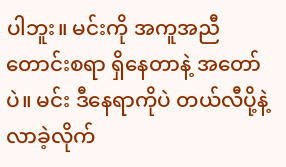ပါဘူး။ မင်းကို အကူအညီတောင်းစရာ ရှိနေတာနဲ့ အတော်ပဲ။ မင်း ဒီနေရာကိုပဲ တယ်လီပို့နဲ့ လာခဲ့လိုက်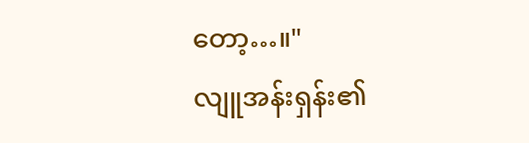တော့…။"
လျူအန်းရှန်း၏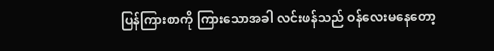ပြန်ကြားစာကို ကြားသောအခါ လင်းဖန်သည် ဝန်လေးမနေတော့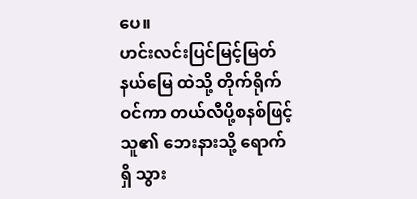ပေ။
ဟင်းလင်းပြင်မြင့်မြတ်နယ်မြေ ထဲသို့ တိုက်ရိုက်ဝင်ကာ တယ်လီပို့စနစ်ဖြင့် သူ၏ ဘေးနားသို့ ရောက်ရှိ သွား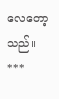လေတော့သည်။
***